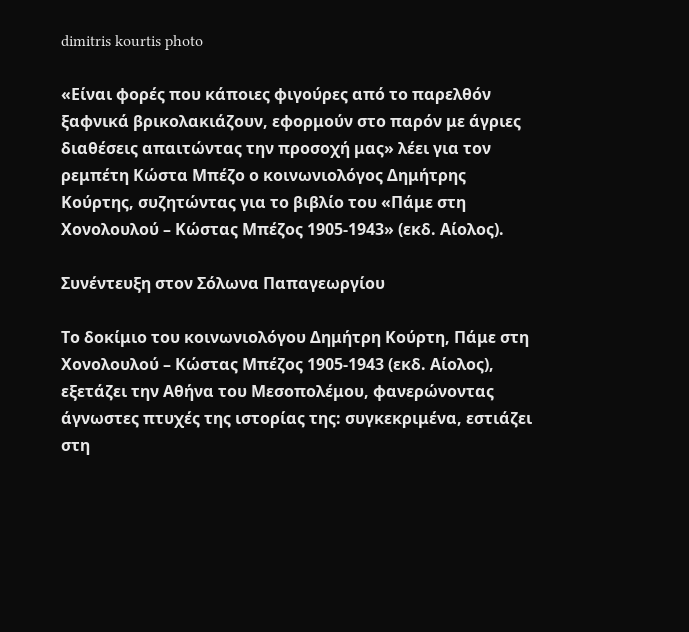dimitris kourtis photo

«Είναι φορές που κάποιες φιγούρες από το παρελθόν ξαφνικά βρικολακιάζουν, εφορμούν στο παρόν με άγριες διαθέσεις απαιτώντας την προσοχή μας» λέει για τον ρεμπέτη Κώστα Μπέζο ο κοινωνιολόγος Δημήτρης Κούρτης, συζητώντας για το βιβλίο του «Πάμε στη Χονολουλού – Κώστας Μπέζος 1905-1943» (εκδ. Αίολος).

Συνέντευξη στον Σόλωνα Παπαγεωργίου

Το δοκίμιο του κοινωνιολόγου Δημήτρη Κούρτη, Πάμε στη Χονολουλού – Κώστας Μπέζος 1905-1943 (εκδ. Αίολος), εξετάζει την Αθήνα του Μεσοπολέμου, φανερώνοντας άγνωστες πτυχές της ιστορίας της: συγκεκριμένα, εστιάζει στη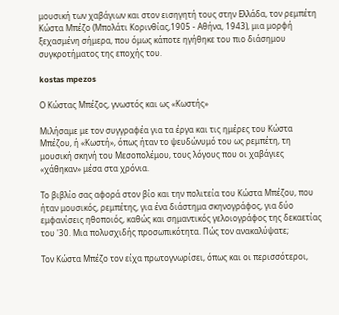μουσική των χαβάγιων και στον εισηγητή τους στην Ελλάδα, τον ρεμπέτη Κώστα Μπέζο (Μπολάτι Κορινθίας,1905 - Αθήνα, 1943), μια μορφή ξεχασμένη σήμερα, που όμως κάποτε ηγήθηκε του πιο διάσημου συγκροτήματος της εποχής του.

kostas mpezos

Ο Κώστας Μπέζος, γνωστός και ως «Κωστής»

Μιλήσαμε με τον συγγραφέα για τα έργα και τις ημέρες του Κώστα Μπέζου, ή «Κωστή», όπως ήταν το ψευδώνυμό του ως ρεμπέτη, τη μουσική σκηνή του Μεσοπολέμου, τους λόγους που οι χαβάγιες «χάθηκαν» μέσα στα χρόνια.

Το βιβλίο σας αφορά στον βίο και την πολιτεία του Κώστα Μπέζου, που ήταν μουσικός, ρεμπέτης, για ένα διάστημα σκηνογράφος, για δύο εμφανίσεις ηθοποιός, καθώς και σημαντικός γελοιογράφος της δεκαετίας του '30. Μια πολυσχιδής προσωπικότητα. Πώς τον ανακαλύψατε;

Τον Κώστα Μπέζο τον είχα πρωτογνωρίσει, όπως και οι περισσότεροι,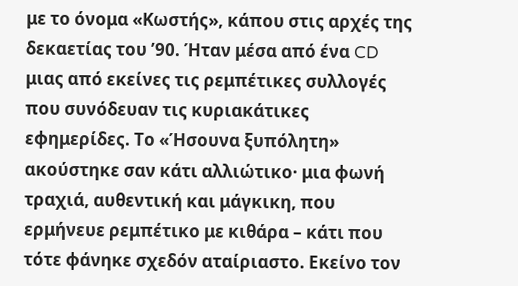με το όνομα «Κωστής», κάπου στις αρχές της δεκαετίας του ’90. Ήταν μέσα από ένα CD μιας από εκείνες τις ρεμπέτικες συλλογές που συνόδευαν τις κυριακάτικες εφημερίδες. Το «Ήσουνα ξυπόλητη» ακούστηκε σαν κάτι αλλιώτικο· μια φωνή τραχιά, αυθεντική και μάγκικη, που ερμήνευε ρεμπέτικο με κιθάρα – κάτι που τότε φάνηκε σχεδόν αταίριαστο. Εκείνο τον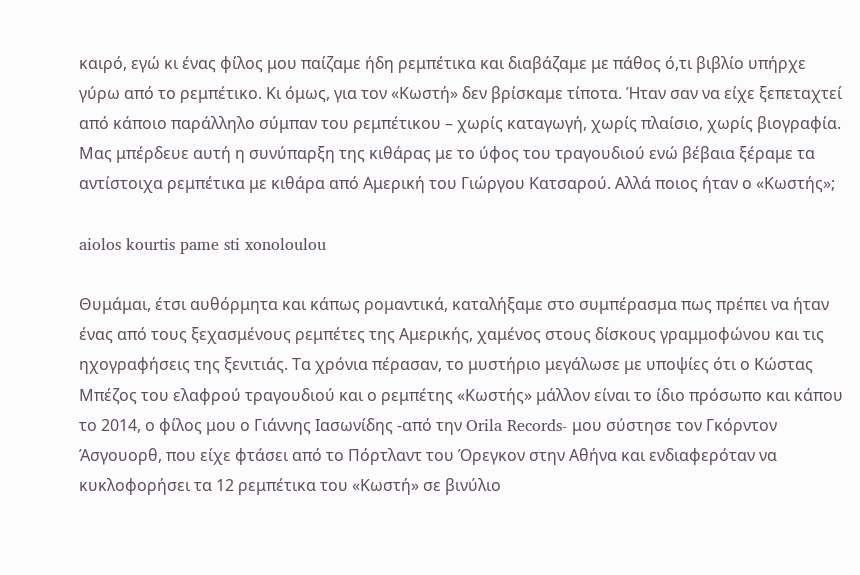καιρό, εγώ κι ένας φίλος μου παίζαμε ήδη ρεμπέτικα και διαβάζαμε με πάθος ό,τι βιβλίο υπήρχε γύρω από το ρεμπέτικο. Κι όμως, για τον «Κωστή» δεν βρίσκαμε τίποτα. Ήταν σαν να είχε ξεπεταχτεί από κάποιο παράλληλο σύμπαν του ρεμπέτικου – χωρίς καταγωγή, χωρίς πλαίσιο, χωρίς βιογραφία. Μας μπέρδευε αυτή η συνύπαρξη της κιθάρας με το ύφος του τραγουδιού ενώ βέβαια ξέραμε τα αντίστοιχα ρεμπέτικα με κιθάρα από Αμερική του Γιώργου Κατσαρού. Αλλά ποιος ήταν ο «Κωστής»;

aiolos kourtis pame sti xonoloulou

Θυμάμαι, έτσι αυθόρμητα και κάπως ρομαντικά, καταλήξαμε στο συμπέρασμα πως πρέπει να ήταν ένας από τους ξεχασμένους ρεμπέτες της Αμερικής, χαμένος στους δίσκους γραμμοφώνου και τις ηχογραφήσεις της ξενιτιάς. Τα χρόνια πέρασαν, το μυστήριο μεγάλωσε με υποψίες ότι ο Κώστας Μπέζος του ελαφρού τραγουδιού και ο ρεμπέτης «Κωστής» μάλλον είναι το ίδιο πρόσωπο και κάπου το 2014, ο φίλος μου ο Γιάννης Ιασωνίδης -από την Orila Records- μου σύστησε τον Γκόρντον Άσγουορθ, που είχε φτάσει από το Πόρτλαντ του Όρεγκον στην Αθήνα και ενδιαφερόταν να κυκλοφορήσει τα 12 ρεμπέτικα του «Κωστή» σε βινύλιο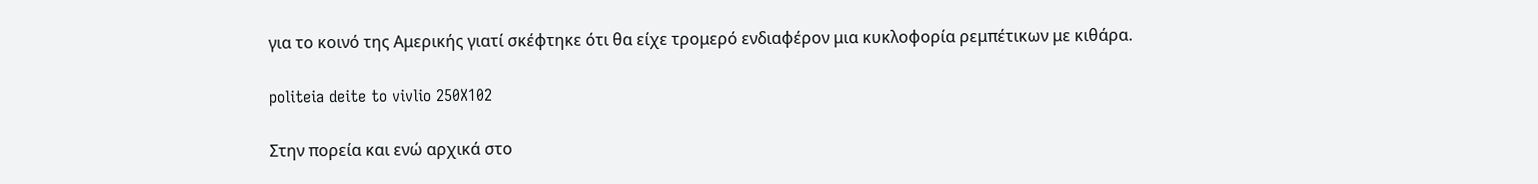για το κοινό της Αμερικής γιατί σκέφτηκε ότι θα είχε τρομερό ενδιαφέρον μια κυκλοφορία ρεμπέτικων με κιθάρα.

politeia deite to vivlio 250X102

Στην πορεία και ενώ αρχικά στο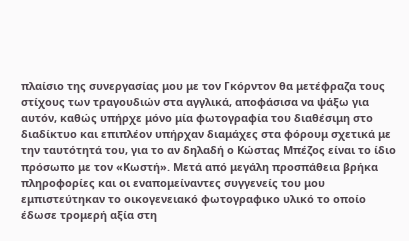πλαίσιο της συνεργασίας μου με τον Γκόρντον θα μετέφραζα τους στίχους των τραγουδιών στα αγγλικά, αποφάσισα να ψάξω για αυτόν, καθώς υπήρχε μόνο μία φωτογραφία του διαθέσιμη στο διαδίκτυο και επιπλέον υπήρχαν διαμάχες στα φόρουμ σχετικά με την ταυτότητά του, για το αν δηλαδή ο Κώστας Μπέζος είναι το ίδιο πρόσωπο με τον «Κωστή». Μετά από μεγάλη προσπάθεια βρήκα πληροφορίες και οι εναπομείναντες συγγενείς του μου εμπιστεύτηκαν το οικογενειακό φωτογραφικο υλικό το οποίο έδωσε τρομερή αξία στη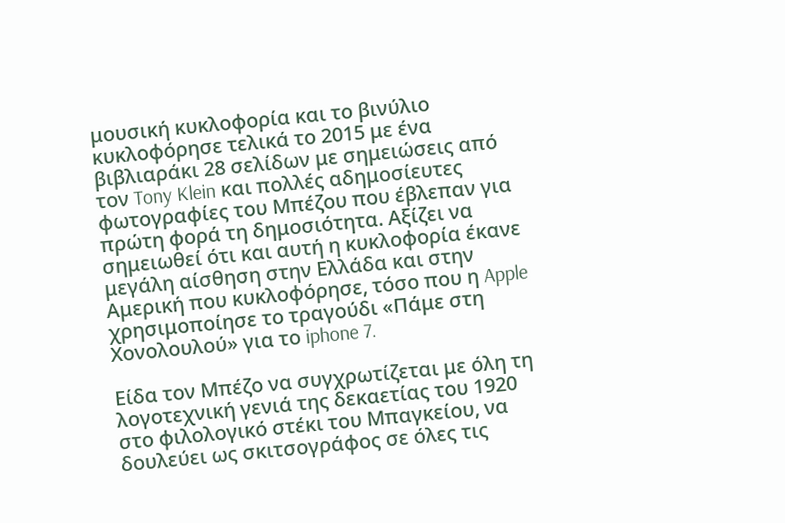μουσική κυκλοφορία και το βινύλιο κυκλοφόρησε τελικά το 2015 με ένα βιβλιαράκι 28 σελίδων με σημειώσεις από τον Tony Klein και πολλές αδημοσίευτες φωτογραφίες του Μπέζου που έβλεπαν για πρώτη φορά τη δημοσιότητα. Αξίζει να σημειωθεί ότι και αυτή η κυκλοφορία έκανε μεγάλη αίσθηση στην Ελλάδα και στην Αμερική που κυκλοφόρησε, τόσο που η Apple χρησιμοποίησε το τραγούδι «Πάμε στη Χονολουλού» για το iphone 7.

Είδα τον Μπέζο να συγχρωτίζεται με όλη τη λογοτεχνική γενιά της δεκαετίας του 1920 στο φιλολογικό στέκι του Μπαγκείου, να δουλεύει ως σκιτσογράφος σε όλες τις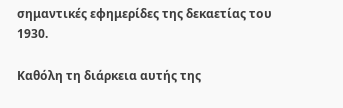σημαντικές εφημερίδες της δεκαετίας του 1930.

Καθόλη τη διάρκεια αυτής της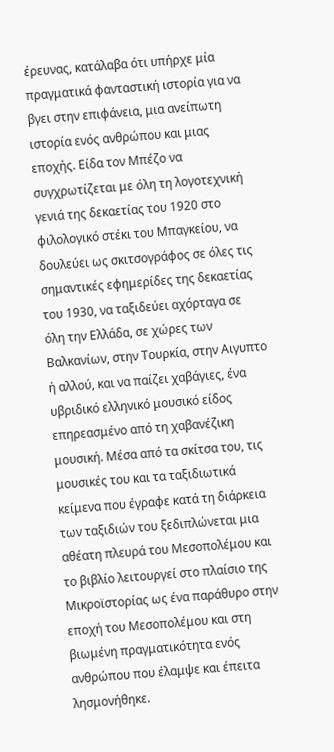έρευνας, κατάλαβα ότι υπήρχε μία πραγματικά φανταστική ιστορία για να βγει στην επιφάνεια, μια ανείπωτη ιστορία ενός ανθρώπου και μιας εποχής. Είδα τον Μπέζο να συγχρωτίζεται με όλη τη λογοτεχνική γενιά της δεκαετίας του 1920 στο φιλολογικό στέκι του Μπαγκείου, να δουλεύει ως σκιτσογράφος σε όλες τις σημαντικές εφημερίδες της δεκαετίας του 1930, να ταξιδεύει αχόρταγα σε όλη την Ελλάδα, σε χώρες των Βαλκανίων, στην Τουρκία, στην Αιγυπτο ή αλλού, και να παίζει χαβάγιες, ένα υβριδικό ελληνικό μουσικό είδος επηρεασμένο από τη χαβανέζικη μουσική. Μέσα από τα σκίτσα του, τις μουσικές του και τα ταξιδιωτικά κείμενα που έγραφε κατά τη διάρκεια των ταξιδιών του ξεδιπλώνεται μια αθέατη πλευρά του Μεσοπολέμου και το βιβλίο λειτουργεί στο πλαίσιο της Μικροϊστορίας ως ένα παράθυρο στην εποχή του Μεσοπολέμου και στη βιωμένη πραγματικότητα ενός ανθρώπου που έλαμψε και έπειτα λησμονήθηκε.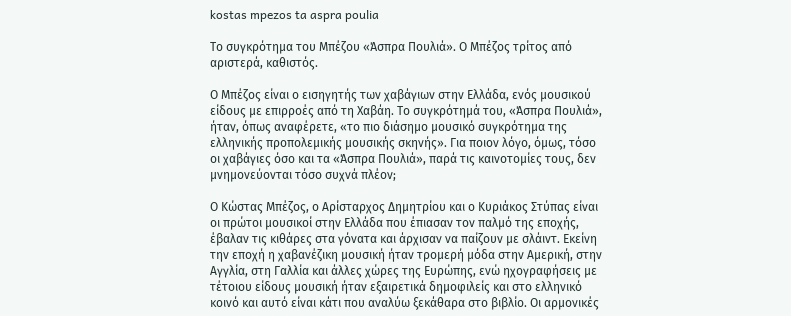kostas mpezos ta aspra poulia

Το συγκρότημα του Μπέζου «Άσπρα Πουλιά». Ο Μπέζος τρίτος από αριστερά, καθιστός.

Ο Μπέζος είναι ο εισηγητής των χαβάγιων στην Ελλάδα, ενός μουσικού είδους με επιρροές από τη Χαβάη. Το συγκρότημά του, «Άσπρα Πουλιά», ήταν, όπως αναφέρετε, «το πιο διάσημο μουσικό συγκρότημα της ελληνικής προπολεμικής μουσικής σκηνής». Για ποιον λόγο, όμως, τόσο οι χαβάγιες όσο και τα «Άσπρα Πουλιά», παρά τις καινοτομίες τους, δεν μνημονεύονται τόσο συχνά πλέον;

Ο Κώστας Μπέζος, ο Αρίσταρχος Δημητρίου και ο Κυριάκος Στύπας είναι οι πρώτοι μουσικοί στην Ελλάδα που έπιασαν τον παλμό της εποχής, έβαλαν τις κιθάρες στα γόνατα και άρχισαν να παίζουν με σλάιντ. Εκείνη την εποχή η χαβανέζικη μουσική ήταν τρομερή μόδα στην Αμερική, στην Αγγλία, στη Γαλλία και άλλες χώρες της Ευρώπης, ενώ ηχογραφήσεις με τέτοιου είδους μουσική ήταν εξαιρετικά δημοφιλείς και στο ελληνικό κοινό και αυτό είναι κάτι που αναλύω ξεκάθαρα στο βιβλίο. Οι αρμονικές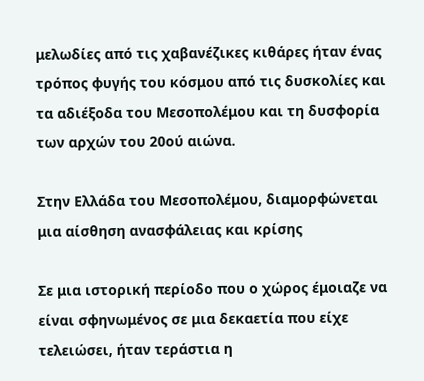μελωδίες από τις χαβανέζικες κιθάρες ήταν ένας τρόπος φυγής του κόσμου από τις δυσκολίες και τα αδιέξοδα του Μεσοπολέμου και τη δυσφορία των αρχών του 20ού αιώνα.

Στην Ελλάδα του Μεσοπολέμου, διαμορφώνεται μια αίσθηση ανασφάλειας και κρίσης

Σε μια ιστορική περίοδο που ο χώρος έμοιαζε να είναι σφηνωμένος σε μια δεκαετία που είχε τελειώσει, ήταν τεράστια η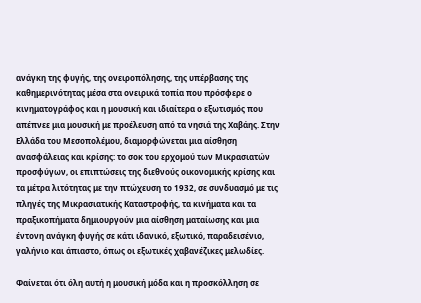ανάγκη της φυγής, της ονειροπόλησης, της υπέρβασης της καθημερινότητας μέσα στα ονειρικά τοπία που πρόσφερε ο κινηματογράφος και η μουσική και ιδιαίτερα ο εξωτισμός που απέπνεε μια μουσική με προέλευση από τα νησιά της Χαβάης. Στην Ελλάδα του Μεσοπολέμου, διαμορφώνεται μια αίσθηση ανασφάλειας και κρίσης: το σοκ του ερχομού των Μικρασιατών προσφύγων, οι επιπτώσεις της διεθνούς οικονομικής κρίσης και τα μέτρα λιτότητας με την πτώχευση το 1932, σε συνδυασμό με τις πληγές της Μικρασιατικής Καταστροφής, τα κινήματα και τα πραξικοπήματα δημιουργούν μια αίσθηση ματαίωσης και μια έντονη ανάγκη φυγής σε κάτι ιδανικό, εξωτικό, παραδεισένιο, γαλήνιο και άπιαστο, όπως οι εξωτικές χαβανέζικες μελωδίες.

Φαίνεται ότι όλη αυτή η μουσική μόδα και η προσκόλληση σε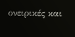ονειρικές και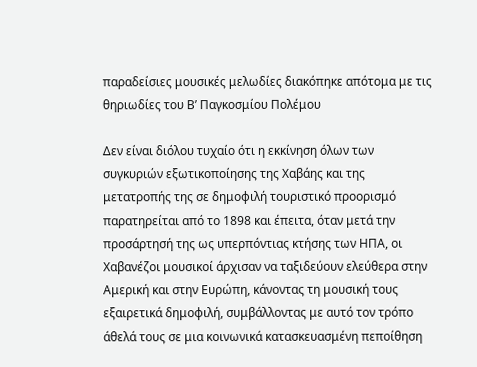παραδείσιες μουσικές μελωδίες διακόπηκε απότομα με τις θηριωδίες του Β’ Παγκοσμίου Πολέμου

Δεν είναι διόλου τυχαίο ότι η εκκίνηση όλων των συγκυριών εξωτικοποίησης της Χαβάης και της μετατροπής της σε δημοφιλή τουριστικό προορισμό παρατηρείται από το 1898 και έπειτα, όταν μετά την προσάρτησή της ως υπερπόντιας κτήσης των ΗΠΑ, οι Χαβανέζοι μουσικοί άρχισαν να ταξιδεύουν ελεύθερα στην Αμερική και στην Ευρώπη, κάνοντας τη μουσική τους εξαιρετικά δημοφιλή, συμβάλλοντας με αυτό τον τρόπο άθελά τους σε μια κοινωνικά κατασκευασμένη πεποίθηση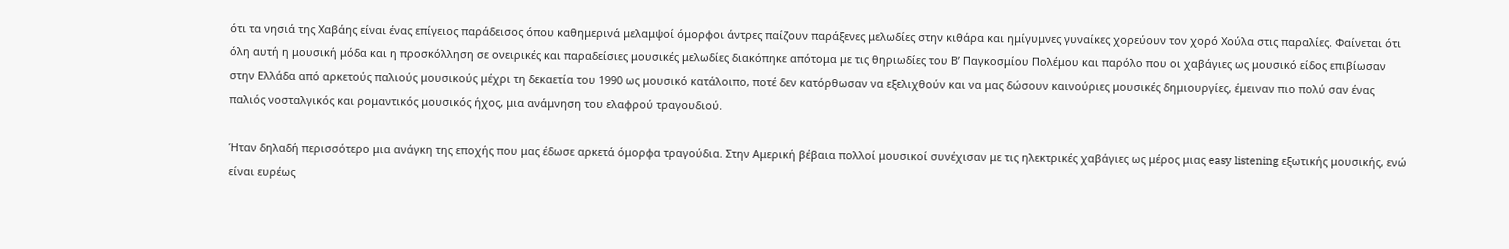ότι τα νησιά της Χαβάης είναι ένας επίγειος παράδεισος όπου καθημερινά μελαμψοί όμορφοι άντρες παίζουν παράξενες μελωδίες στην κιθάρα και ημίγυμνες γυναίκες χορεύουν τον χορό Χούλα στις παραλίες. Φαίνεται ότι όλη αυτή η μουσική μόδα και η προσκόλληση σε ονειρικές και παραδείσιες μουσικές μελωδίες διακόπηκε απότομα με τις θηριωδίες του Β’ Παγκοσμίου Πολέμου και παρόλο που οι χαβάγιες ως μουσικό είδος επιβίωσαν στην Ελλάδα από αρκετούς παλιούς μουσικούς μέχρι τη δεκαετία του 1990 ως μουσικό κατάλοιπο, ποτέ δεν κατόρθωσαν να εξελιχθούν και να μας δώσουν καινούριες μουσικές δημιουργίες, έμειναν πιο πολύ σαν ένας παλιός νοσταλγικός και ρομαντικός μουσικός ήχος, μια ανάμνηση του ελαφρού τραγουδιού.

Ήταν δηλαδή περισσότερο μια ανάγκη της εποχής που μας έδωσε αρκετά όμορφα τραγούδια. Στην Αμερική βέβαια πολλοί μουσικοί συνέχισαν με τις ηλεκτρικές χαβάγιες ως μέρος μιας easy listening εξωτικής μουσικής, ενώ είναι ευρέως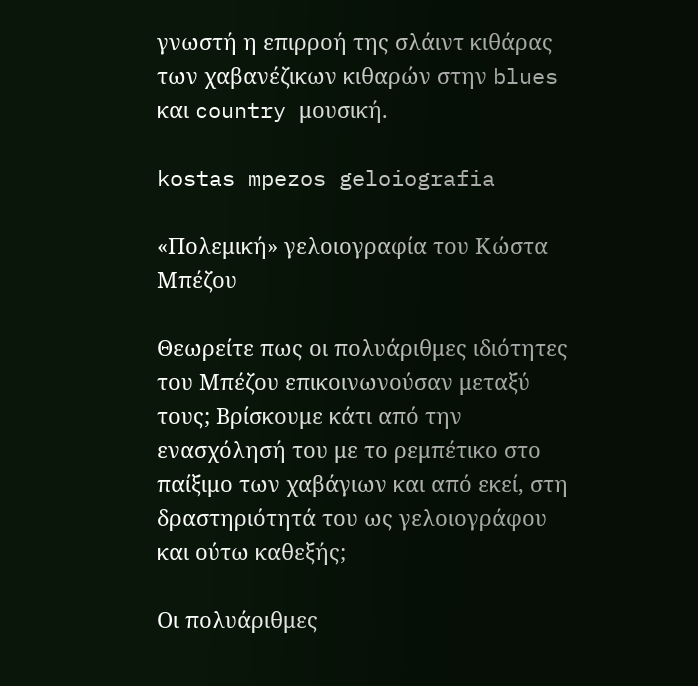γνωστή η επιρροή της σλάιντ κιθάρας των χαβανέζικων κιθαρών στην blues και country μουσική.

kostas mpezos geloiografia

«Πολεμική» γελοιογραφία του Κώστα Μπέζου

Θεωρείτε πως οι πολυάριθμες ιδιότητες του Μπέζου επικοινωνούσαν μεταξύ τους; Βρίσκουμε κάτι από την ενασχόλησή του με το ρεμπέτικο στο παίξιμο των χαβάγιων και από εκεί, στη δραστηριότητά του ως γελοιογράφου και ούτω καθεξής;

Οι πολυάριθμες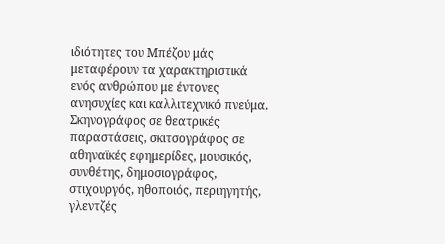ιδιότητες του Μπέζου μάς μεταφέρουν τα χαρακτηριστικά ενός ανθρώπου με έντονες ανησυχίες και καλλιτεχνικό πνεύμα. Σκηνογράφος σε θεατρικές παραστάσεις, σκιτσογράφος σε αθηναϊκές εφημερίδες, μουσικός, συνθέτης, δημοσιογράφος, στιχουργός, ηθοποιός, περιηγητής, γλεντζές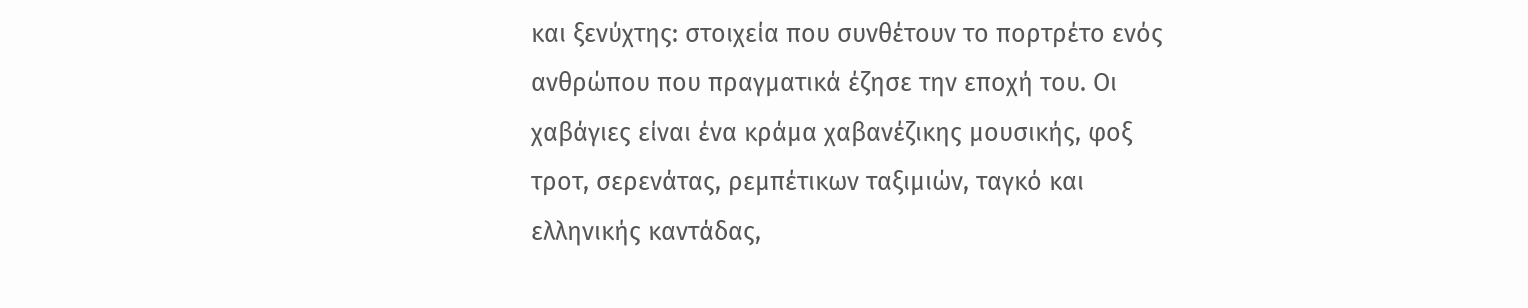και ξενύχτης: στοιχεία που συνθέτουν το πορτρέτο ενός ανθρώπου που πραγματικά έζησε την εποχή του. Οι χαβάγιες είναι ένα κράμα χαβανέζικης μουσικής, φοξ τροτ, σερενάτας, ρεμπέτικων ταξιμιών, ταγκό και ελληνικής καντάδας,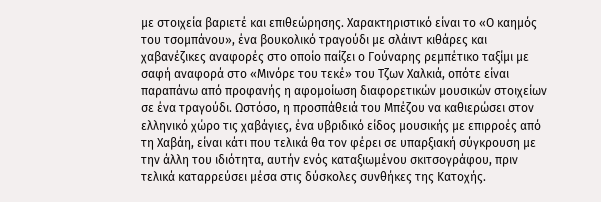με στοιχεία βαριετέ και επιθεώρησης. Χαρακτηριστικό είναι το «Ο καημός του τσομπάνου», ένα βουκολικό τραγούδι με σλάιντ κιθάρες και χαβανέζικες αναφορές στο οποίο παίζει ο Γούναρης ρεμπέτικο ταξίμι με σαφή αναφορά στο «Μινόρε του τεκέ» του Τζων Χαλκιά, οπότε είναι παραπάνω από προφανής η αφομοίωση διαφορετικών μουσικών στοιχείων σε ένα τραγούδι. Ωστόσο, η προσπάθειά του Μπέζου να καθιερώσει στον ελληνικό χώρο τις χαβάγιες, ένα υβριδικό είδος μουσικής με επιρροές από τη Χαβάη, είναι κάτι που τελικά θα τον φέρει σε υπαρξιακή σύγκρουση με την άλλη του ιδιότητα, αυτήν ενός καταξιωμένου σκιτσογράφου, πριν τελικά καταρρεύσει μέσα στις δύσκολες συνθήκες της Κατοχής.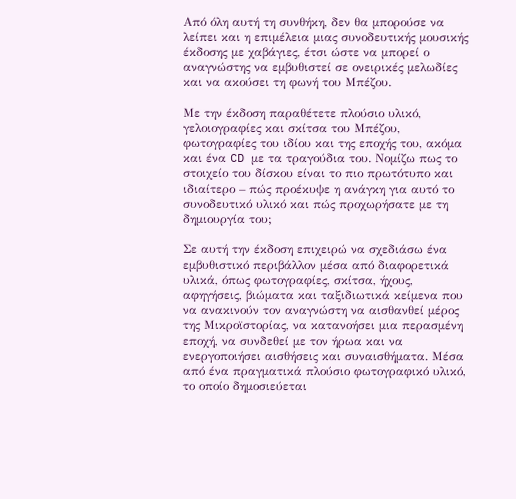Από όλη αυτή τη συνθήκη, δεν θα μπορούσε να λείπει και η επιμέλεια μιας συνοδευτικής μουσικής έκδοσης με χαβάγιες, έτσι ώστε να μπορεί ο αναγνώστης να εμβυθιστεί σε ονειρικές μελωδίες και να ακούσει τη φωνή του Μπέζου.

Με την έκδοση παραθέτετε πλούσιο υλικό, γελοιογραφίες και σκίτσα του Μπέζου, φωτογραφίες του ιδίου και της εποχής του, ακόμα και ένα CD με τα τραγούδια του. Νομίζω πως το στοιχείο του δίσκου είναι το πιο πρωτότυπο και ιδιαίτερο – πώς προέκυψε η ανάγκη για αυτό το συνοδευτικό υλικό και πώς προχωρήσατε με τη δημιουργία του;

Σε αυτή την έκδοση επιχειρώ να σχεδιάσω ένα εμβυθιστικό περιβάλλον μέσα από διαφορετικά υλικά, όπως φωτογραφίες, σκίτσα, ήχους, αφηγήσεις, βιώματα και ταξιδιωτικά κείμενα που να ανακινούν τον αναγνώστη να αισθανθεί μέρος της Μικροϊστορίας, να κατανοήσει μια περασμένη εποχή, να συνδεθεί με τον ήρωα και να ενεργοποιήσει αισθήσεις και συναισθήματα. Μέσα από ένα πραγματικά πλούσιο φωτογραφικό υλικό, το οποίο δημοσιεύεται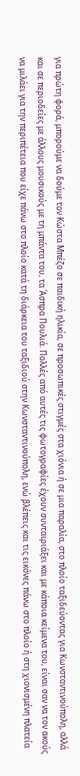για πρώτη φορά, μπορούμε να δούμε τον Κώστα Μπέζο σε παιδική ηλικία, σε προσωπικές στιγμές στα χιόνια ή σε μια παραλία, στο πλοίο ταξιδεύοντας για Κωνσταντινούπολη, αλλά και σε περιοδείες με άλλους μουσικούς με τη μπάντα του, τα Άσπρα Πουλιά. Πολλές από αυτές τις φωτογραφίες έχουν συνταιριάξει και με κάποια κείμενα του, είναι σαν να τον ακούς να μιλάει για την περιπέτεια που είχε πάνω στο πλοίο κατά τη διάρκεια του ταξιδιού στην Κωνσταντινούπολη, ενώ βλέπεις και τις εικόνες πάνω στο πλοίο ή στη χιονισμένη πλατεία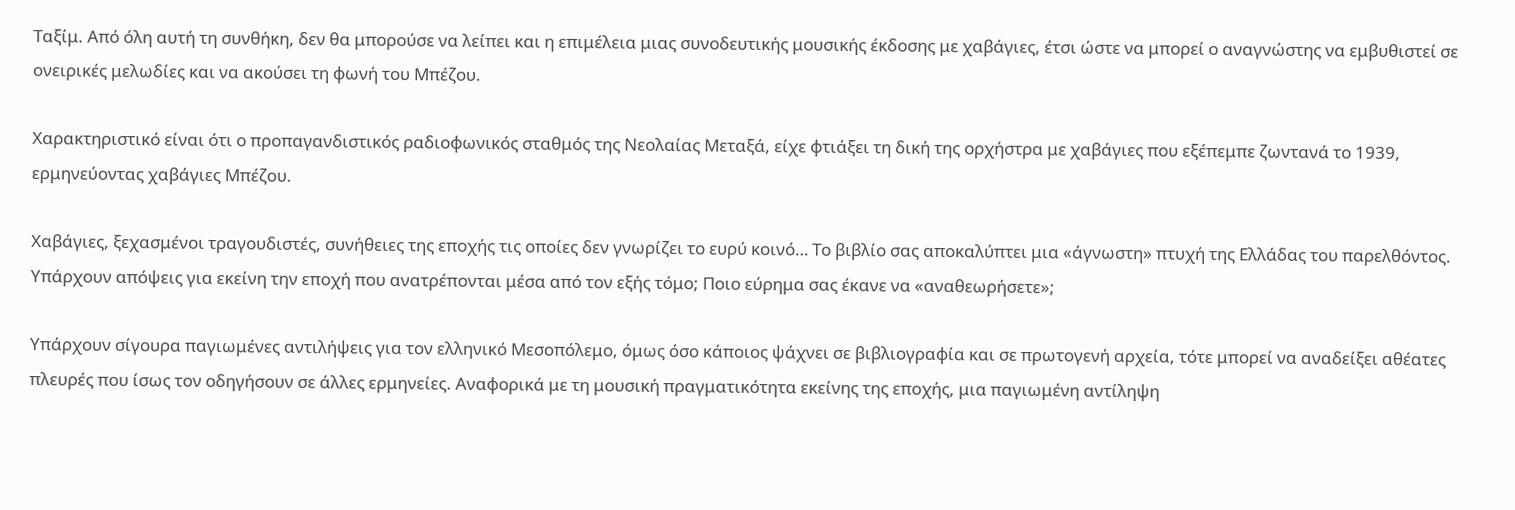Ταξίμ. Από όλη αυτή τη συνθήκη, δεν θα μπορούσε να λείπει και η επιμέλεια μιας συνοδευτικής μουσικής έκδοσης με χαβάγιες, έτσι ώστε να μπορεί ο αναγνώστης να εμβυθιστεί σε ονειρικές μελωδίες και να ακούσει τη φωνή του Μπέζου.

Χαρακτηριστικό είναι ότι ο προπαγανδιστικός ραδιοφωνικός σταθμός της Νεολαίας Μεταξά, είχε φτιάξει τη δική της ορχήστρα με χαβάγιες που εξέπεμπε ζωντανά το 1939, ερμηνεύοντας χαβάγιες Μπέζου.

Χαβάγιες, ξεχασμένοι τραγουδιστές, συνήθειες της εποχής τις οποίες δεν γνωρίζει το ευρύ κοινό… Το βιβλίο σας αποκαλύπτει μια «άγνωστη» πτυχή της Ελλάδας του παρελθόντος. Υπάρχουν απόψεις για εκείνη την εποχή που ανατρέπονται μέσα από τον εξής τόμο; Ποιο εύρημα σας έκανε να «αναθεωρήσετε»;

Υπάρχουν σίγουρα παγιωμένες αντιλήψεις για τον ελληνικό Μεσοπόλεμο, όμως όσο κάποιος ψάχνει σε βιβλιογραφία και σε πρωτογενή αρχεία, τότε μπορεί να αναδείξει αθέατες πλευρές που ίσως τον οδηγήσουν σε άλλες ερμηνείες. Αναφορικά με τη μουσική πραγματικότητα εκείνης της εποχής, μια παγιωμένη αντίληψη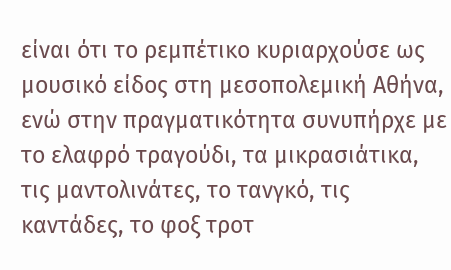είναι ότι το ρεμπέτικο κυριαρχούσε ως μουσικό είδος στη μεσοπολεμική Αθήνα, ενώ στην πραγματικότητα συνυπήρχε με το ελαφρό τραγούδι, τα μικρασιάτικα, τις μαντολινάτες, το τανγκό, τις καντάδες, το φοξ τροτ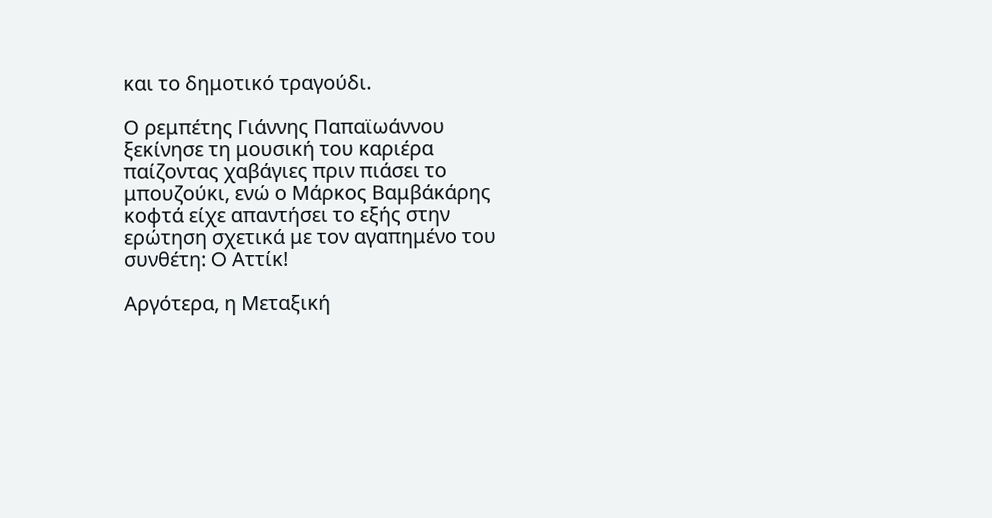και το δημοτικό τραγούδι.

Ο ρεμπέτης Γιάννης Παπαϊωάννου ξεκίνησε τη μουσική του καριέρα παίζοντας χαβάγιες πριν πιάσει το μπουζούκι, ενώ ο Μάρκος Βαμβάκάρης κοφτά είχε απαντήσει το εξής στην ερώτηση σχετικά με τον αγαπημένο του συνθέτη: O Αττίκ!

Αργότερα, η Μεταξική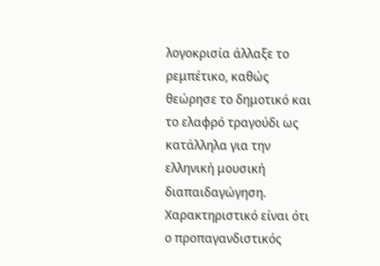λογοκρισία άλλαξε το ρεμπέτικο, καθώς θεώρησε το δημοτικό και το ελαφρό τραγούδι ως κατάλληλα για την ελληνική μουσική διαπαιδαγώγηση. Χαρακτηριστικό είναι ότι ο προπαγανδιστικός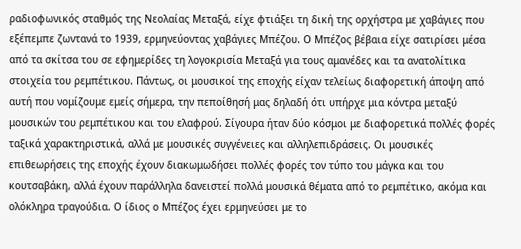ραδιοφωνικός σταθμός της Νεολαίας Μεταξά, είχε φτιάξει τη δική της ορχήστρα με χαβάγιες που εξέπεμπε ζωντανά το 1939, ερμηνεύοντας χαβάγιες Μπέζου. Ο Μπέζος βέβαια είχε σατιρίσει μέσα από τα σκίτσα του σε εφημερίδες τη λογοκρισία Μεταξά για τους αμανέδες και τα ανατολίτικα στοιχεία του ρεμπέτικου. Πάντως, οι μουσικοί της εποχής είχαν τελείως διαφορετική άποψη από αυτή που νομίζουμε εμείς σήμερα, την πεποίθησή μας δηλαδή ότι υπήρχε μια κόντρα μεταξύ μουσικών του ρεμπέτικου και του ελαφρού. Σίγουρα ήταν δύο κόσμοι με διαφορετικά πολλές φορές ταξικά χαρακτηριστικά, αλλά με μουσικές συγγένειες και αλληλεπιδράσεις. Οι μουσικές επιθεωρήσεις της εποχής έχουν διακωμωδήσει πολλές φορές τον τύπο του μάγκα και του κουτσαβάκη, αλλά έχουν παράλληλα δανειστεί πολλά μουσικά θέματα από το ρεμπέτικο, ακόμα και ολόκληρα τραγούδια. Ο ίδιος ο Μπέζος έχει ερμηνεύσει με το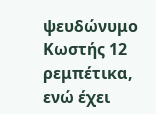ψευδώνυμο Κωστής 12 ρεμπέτικα, ενώ έχει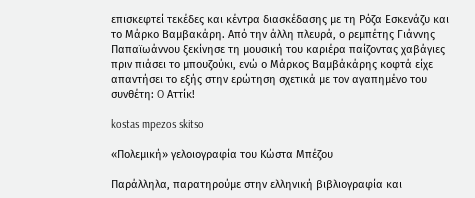επισκεφτεί τεκέδες και κέντρα διασκέδασης με τη Ρόζα Εσκενάζυ και το Μάρκο Βαμβακάρη. Από την άλλη πλευρά, ο ρεμπέτης Γιάννης Παπαϊωάννου ξεκίνησε τη μουσική του καριέρα παίζοντας χαβάγιες πριν πιάσει το μπουζούκι, ενώ ο Μάρκος Βαμβάκάρης κοφτά είχε απαντήσει το εξής στην ερώτηση σχετικά με τον αγαπημένο του συνθέτη: O Αττίκ!

kostas mpezos skitso

«Πολεμική» γελοιογραφία του Κώστα Μπέζου

Παράλληλα, παρατηρούμε στην ελληνική βιβλιογραφία και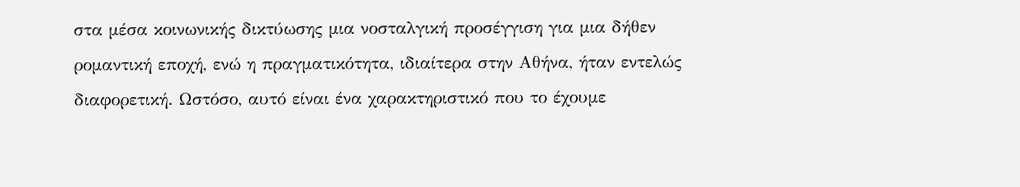στα μέσα κοινωνικής δικτύωσης μια νοσταλγική προσέγγιση για μια δήθεν ρομαντική εποχή, ενώ η πραγματικότητα, ιδιαίτερα στην Αθήνα, ήταν εντελώς διαφορετική. Ωστόσο, αυτό είναι ένα χαρακτηριστικό που το έχουμε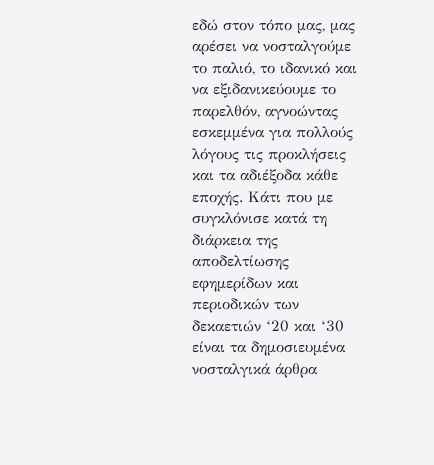εδώ στον τόπο μας, μας αρέσει να νοσταλγούμε το παλιό, το ιδανικό και να εξιδανικεύουμε το παρελθόν, αγνοώντας εσκεμμένα για πολλούς λόγους τις προκλήσεις και τα αδιέξοδα κάθε εποχής. Κάτι που με συγκλόνισε κατά τη διάρκεια της αποδελτίωσης εφημερίδων και περιοδικών των δεκαετιών ‘20 και ‘30 είναι τα δημοσιευμένα νοσταλγικά άρθρα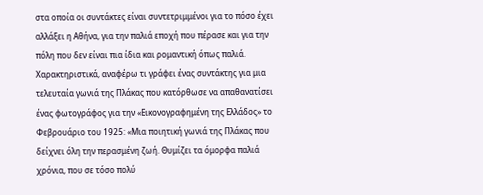στα οποία οι συντάκτες είναι συντετριμμένοι για το πόσο έχει αλλάξει η Αθήνα, για την παλιά εποχή που πέρασε και για την πόλη που δεν είναι πια ίδια και ρομαντική όπως παλιά. Χαρακτηριστικά, αναφέρω τι γράφει ένας συντάκτης για μια τελευταία γωνιά της Πλάκας που κατόρθωσε να απαθανατίσει ένας φωτογράφος για την «Εικονογραφημένη της Ελλάδος» το Φεβρουάριο του 1925: «Μια ποιητική γωνιά της Πλάκας που δείχνει όλη την περασμένη ζωή. Θυμίζει τα όμορφα παλιά χρόνια, που σε τόσο πολύ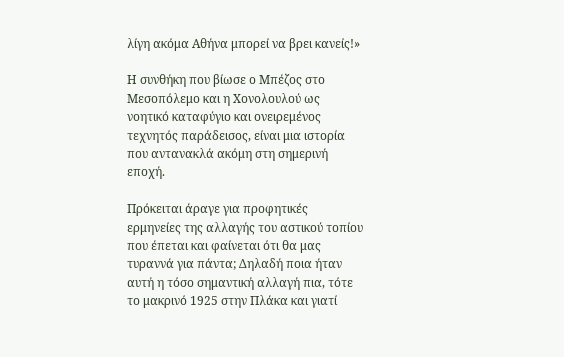λίγη ακόμα Αθήνα μπορεί να βρει κανείς!»

Η συνθήκη που βίωσε ο Μπέζος στο Μεσοπόλεμο και η Χονολουλού ως νοητικό καταφύγιο και ονειρεμένος τεχνητός παράδεισος, είναι μια ιστορία που αντανακλά ακόμη στη σημερινή εποχή.

Πρόκειται άραγε για προφητικές ερμηνείες της αλλαγής του αστικού τοπίου που έπεται και φαίνεται ότι θα μας τυραννά για πάντα; Δηλαδή ποια ήταν αυτή η τόσο σημαντική αλλαγή πια, τότε το μακρινό 1925 στην Πλάκα και γιατί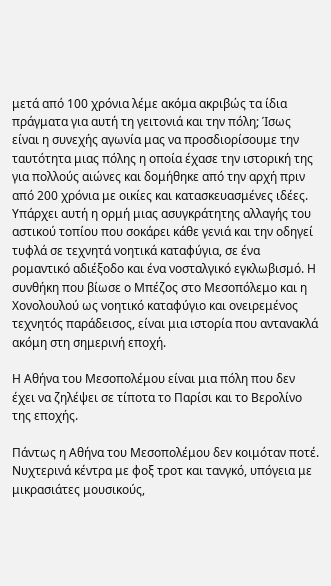μετά από 100 χρόνια λέμε ακόμα ακριβώς τα ίδια πράγματα για αυτή τη γειτονιά και την πόλη; Ίσως είναι η συνεχής αγωνία μας να προσδιορίσουμε την ταυτότητα μιας πόλης η οποία έχασε την ιστορική της για πολλούς αιώνες και δομήθηκε από την αρχή πριν από 200 χρόνια με οικίες και κατασκευασμένες ιδέες. Υπάρχει αυτή η ορμή μιας ασυγκράτητης αλλαγής του αστικού τοπίου που σοκάρει κάθε γενιά και την οδηγεί τυφλά σε τεχνητά νοητικά καταφύγια, σε ένα ρομαντικό αδιέξοδο και ένα νοσταλγικό εγκλωβισμό. Η συνθήκη που βίωσε ο Μπέζος στο Μεσοπόλεμο και η Χονολουλού ως νοητικό καταφύγιο και ονειρεμένος τεχνητός παράδεισος, είναι μια ιστορία που αντανακλά ακόμη στη σημερινή εποχή.

Η Αθήνα του Μεσοπολέμου είναι μια πόλη που δεν έχει να ζηλέψει σε τίποτα το Παρίσι και το Βερολίνο της εποχής.

Πάντως η Αθήνα του Μεσοπολέμου δεν κοιμόταν ποτέ. Νυχτερινά κέντρα με φοξ τροτ και τανγκό, υπόγεια με μικρασιάτες μουσικούς,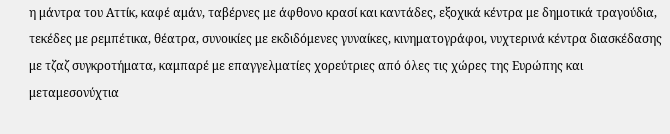η μάντρα του Αττίκ, καφέ αμάν, ταβέρνες με άφθονο κρασί και καντάδες, εξοχικά κέντρα με δημοτικά τραγούδια, τεκέδες με ρεμπέτικα, θέατρα, συνοικίες με εκδιδόμενες γυναίκες, κινηματογράφοι, νυχτερινά κέντρα διασκέδασης με τζαζ συγκροτήματα, καμπαρέ με επαγγελματίες χορεύτριες από όλες τις χώρες της Ευρώπης και μεταμεσονύχτια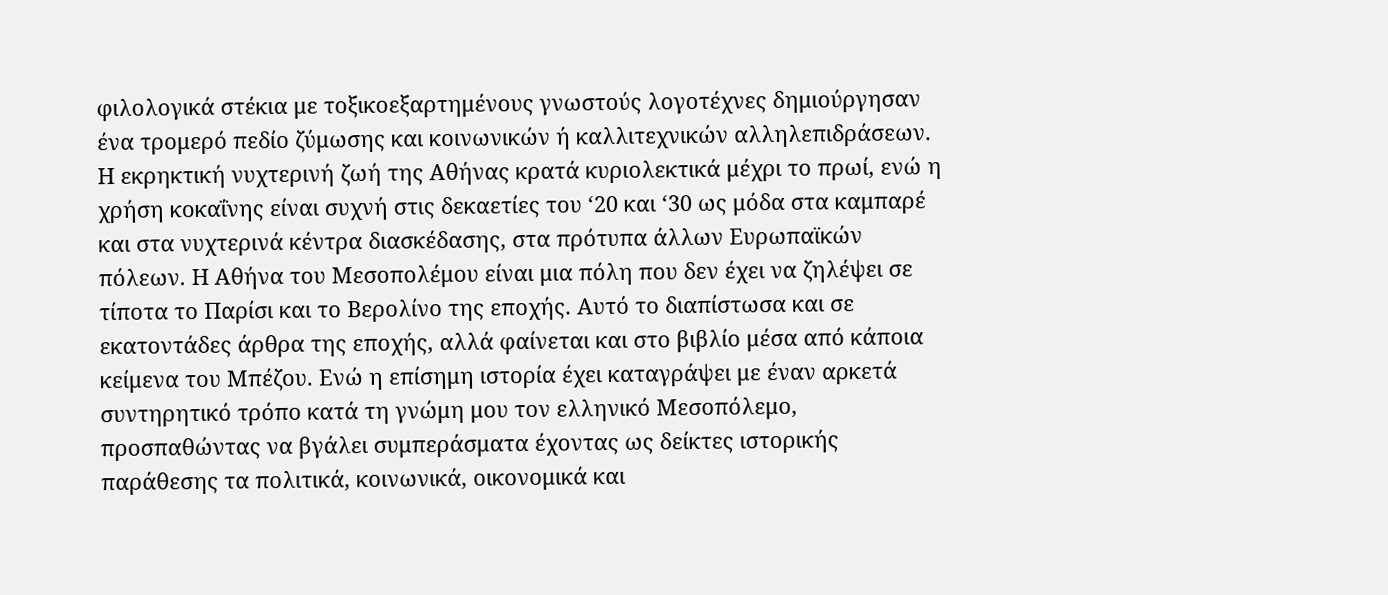φιλολογικά στέκια με τοξικοεξαρτημένους γνωστούς λογοτέχνες δημιούργησαν ένα τρομερό πεδίο ζύμωσης και κοινωνικών ή καλλιτεχνικών αλληλεπιδράσεων. Η εκρηκτική νυχτερινή ζωή της Αθήνας κρατά κυριολεκτικά μέχρι το πρωί, ενώ η χρήση κοκαΐνης είναι συχνή στις δεκαετίες του ‘20 και ‘30 ως μόδα στα καμπαρέ και στα νυχτερινά κέντρα διασκέδασης, στα πρότυπα άλλων Ευρωπαϊκών πόλεων. Η Αθήνα του Μεσοπολέμου είναι μια πόλη που δεν έχει να ζηλέψει σε τίποτα το Παρίσι και το Βερολίνο της εποχής. Αυτό το διαπίστωσα και σε εκατοντάδες άρθρα της εποχής, αλλά φαίνεται και στο βιβλίο μέσα από κάποια κείμενα του Μπέζου. Ενώ η επίσημη ιστορία έχει καταγράψει με έναν αρκετά συντηρητικό τρόπο κατά τη γνώμη μου τον ελληνικό Μεσοπόλεμο, προσπαθώντας να βγάλει συμπεράσματα έχοντας ως δείκτες ιστορικής παράθεσης τα πολιτικά, κοινωνικά, οικονομικά και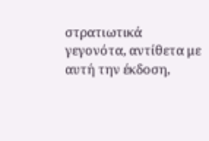στρατιωτικά γεγονότα, αντίθετα με αυτή την έκδοση,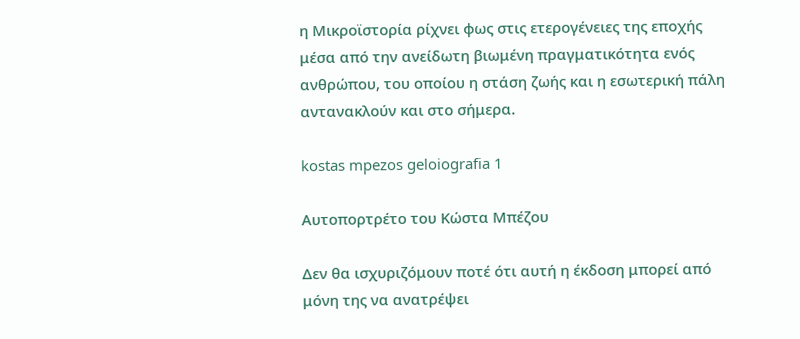η Μικροϊστορία ρίχνει φως στις ετερογένειες της εποχής μέσα από την ανείδωτη βιωμένη πραγματικότητα ενός ανθρώπου, του οποίου η στάση ζωής και η εσωτερική πάλη αντανακλούν και στο σήμερα.

kostas mpezos geloiografia 1

Αυτοπορτρέτο του Κώστα Μπέζου

Δεν θα ισχυριζόμουν ποτέ ότι αυτή η έκδοση μπορεί από μόνη της να ανατρέψει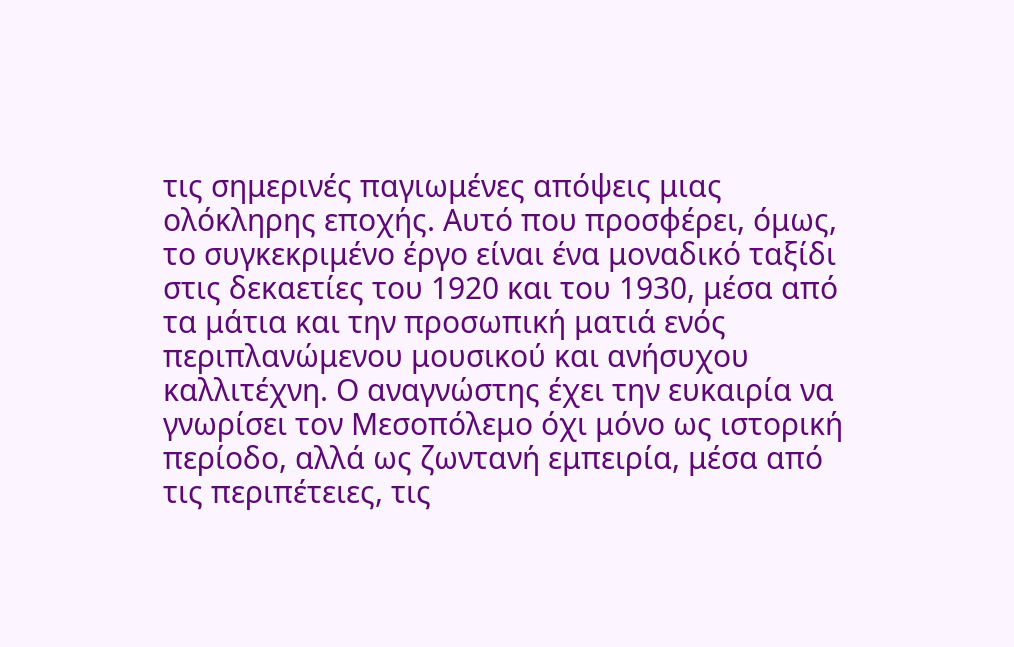τις σημερινές παγιωμένες απόψεις μιας ολόκληρης εποχής. Αυτό που προσφέρει, όμως, το συγκεκριμένο έργο είναι ένα μοναδικό ταξίδι στις δεκαετίες του 1920 και του 1930, μέσα από τα μάτια και την προσωπική ματιά ενός περιπλανώμενου μουσικού και ανήσυχου καλλιτέχνη. Ο αναγνώστης έχει την ευκαιρία να γνωρίσει τον Μεσοπόλεμο όχι μόνο ως ιστορική περίοδο, αλλά ως ζωντανή εμπειρία, μέσα από τις περιπέτειες, τις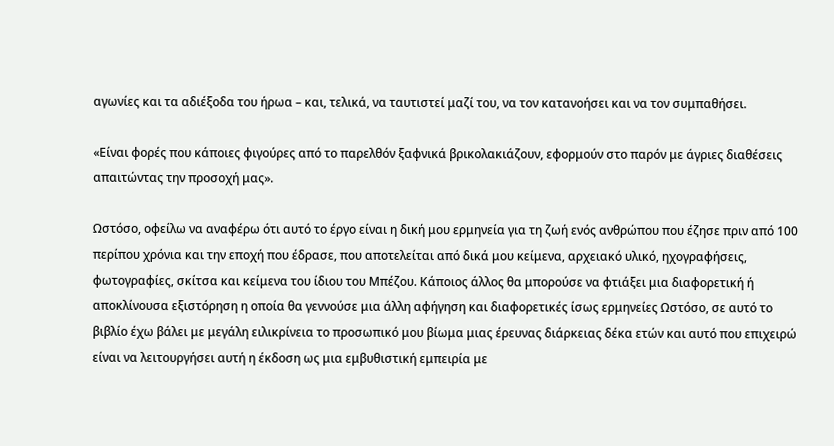αγωνίες και τα αδιέξοδα του ήρωα – και, τελικά, να ταυτιστεί μαζί του, να τον κατανοήσει και να τον συμπαθήσει.

«Είναι φορές που κάποιες φιγούρες από το παρελθόν ξαφνικά βρικολακιάζουν, εφορμούν στο παρόν με άγριες διαθέσεις απαιτώντας την προσοχή μας».

Ωστόσο, οφείλω να αναφέρω ότι αυτό το έργο είναι η δική μου ερμηνεία για τη ζωή ενός ανθρώπου που έζησε πριν από 100 περίπου χρόνια και την εποχή που έδρασε, που αποτελείται από δικά μου κείμενα, αρχειακό υλικό, ηχογραφήσεις, φωτογραφίες, σκίτσα και κείμενα του ίδιου του Μπέζου. Κάποιος άλλος θα μπορούσε να φτιάξει μια διαφορετική ή αποκλίνουσα εξιστόρηση η οποία θα γεννούσε μια άλλη αφήγηση και διαφορετικές ίσως ερμηνείες Ωστόσο, σε αυτό το βιβλίο έχω βάλει με μεγάλη ειλικρίνεια το προσωπικό μου βίωμα μιας έρευνας διάρκειας δέκα ετών και αυτό που επιχειρώ είναι να λειτουργήσει αυτή η έκδοση ως μια εμβυθιστική εμπειρία με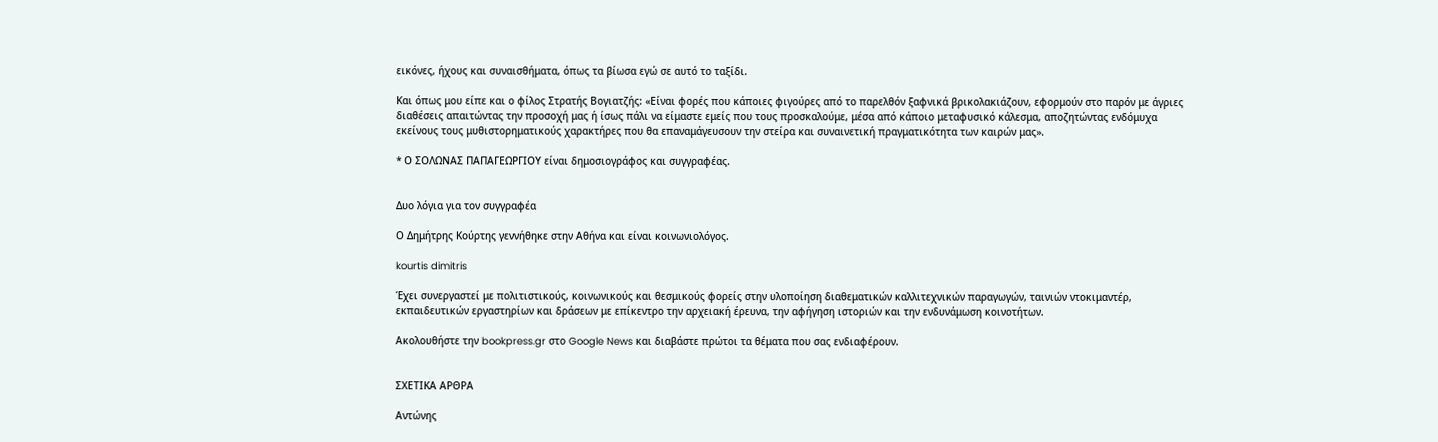εικόνες, ήχους και συναισθήματα, όπως τα βίωσα εγώ σε αυτό το ταξίδι.

Και όπως μου είπε και ο φίλος Στρατής Βογιατζής: «Είναι φορές που κάποιες φιγούρες από το παρελθόν ξαφνικά βρικολακιάζουν, εφορμούν στο παρόν με άγριες διαθέσεις απαιτώντας την προσοχή μας ή ίσως πάλι να είμαστε εμείς που τους προσκαλούμε, μέσα από κάποιο μεταφυσικό κάλεσμα, αποζητώντας ενδόμυχα εκείνους τους μυθιστορηματικούς χαρακτήρες που θα επαναμάγευσουν την στείρα και συναινετική πραγματικότητα των καιρών μας».

* Ο ΣΟΛΩΝΑΣ ΠΑΠΑΓΕΩΡΓΙΟΥ είναι δημοσιογράφος και συγγραφέας.


Δυο λόγια για τον συγγραφέα

Ο Δημήτρης Κούρτης γεννήθηκε στην Αθήνα και είναι κοινωνιολόγος.

kourtis dimitris

Έχει συνεργαστεί με πολιτιστικούς, κοινωνικούς και θεσμικούς φορείς στην υλοποίηση διαθεματικών καλλιτεχνικών παραγωγών, ταινιών ντοκιμαντέρ, εκπαιδευτικών εργαστηρίων και δράσεων με επίκεντρο την αρχειακή έρευνα, την αφήγηση ιστοριών και την ενδυνάμωση κοινοτήτων.

Ακολουθήστε την bookpress.gr στο Google News και διαβάστε πρώτοι τα θέματα που σας ενδιαφέρουν.


ΣΧΕΤΙΚΑ ΑΡΘΡΑ

Αντώνης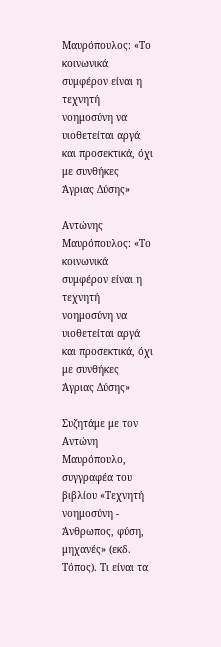Μαυρόπουλος: «Το κοινωνικά συμφέρον είναι η τεχνητή νοημοσύνη να υιοθετείται αργά και προσεκτικά, όχι με συνθήκες Άγριας Δύσης»

Αντώνης Μαυρόπουλος: «Το κοινωνικά συμφέρον είναι η τεχνητή νοημοσύνη να υιοθετείται αργά και προσεκτικά, όχι με συνθήκες Άγριας Δύσης»

Συζητάμε με τον Αντώνη Μαυρόπουλο, συγγραφέα του βιβλίου «Τεχνητή νοημοσύνη - Άνθρωπος, φύση, μηχανές» (εκδ. Τόπος). Τι είναι τα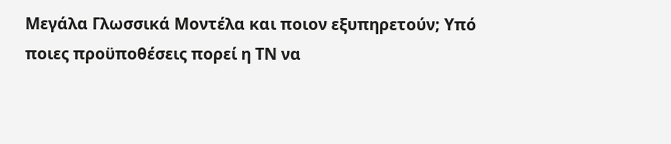Μεγάλα Γλωσσικά Μοντέλα και ποιον εξυπηρετούν; Υπό ποιες προϋποθέσεις πορεί η ΤΝ να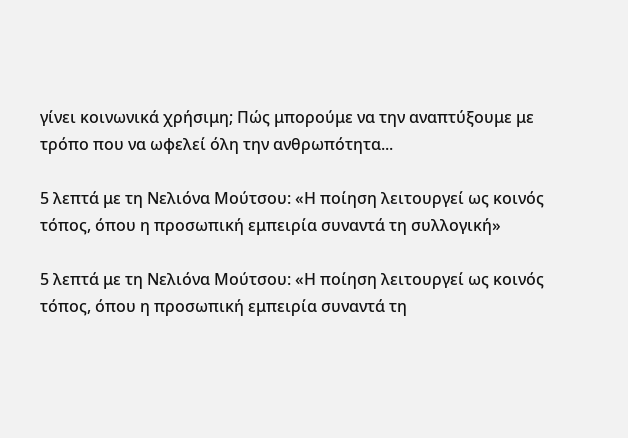γίνει κοινωνικά χρήσιμη; Πώς μπορούμε να την αναπτύξουμε με τρόπο που να ωφελεί όλη την ανθρωπότητα...

5 λεπτά με τη Νελιόνα Μούτσου: «Η ποίηση λειτουργεί ως κοινός τόπος, όπου η προσωπική εμπειρία συναντά τη συλλογική»

5 λεπτά με τη Νελιόνα Μούτσου: «Η ποίηση λειτουργεί ως κοινός τόπος, όπου η προσωπική εμπειρία συναντά τη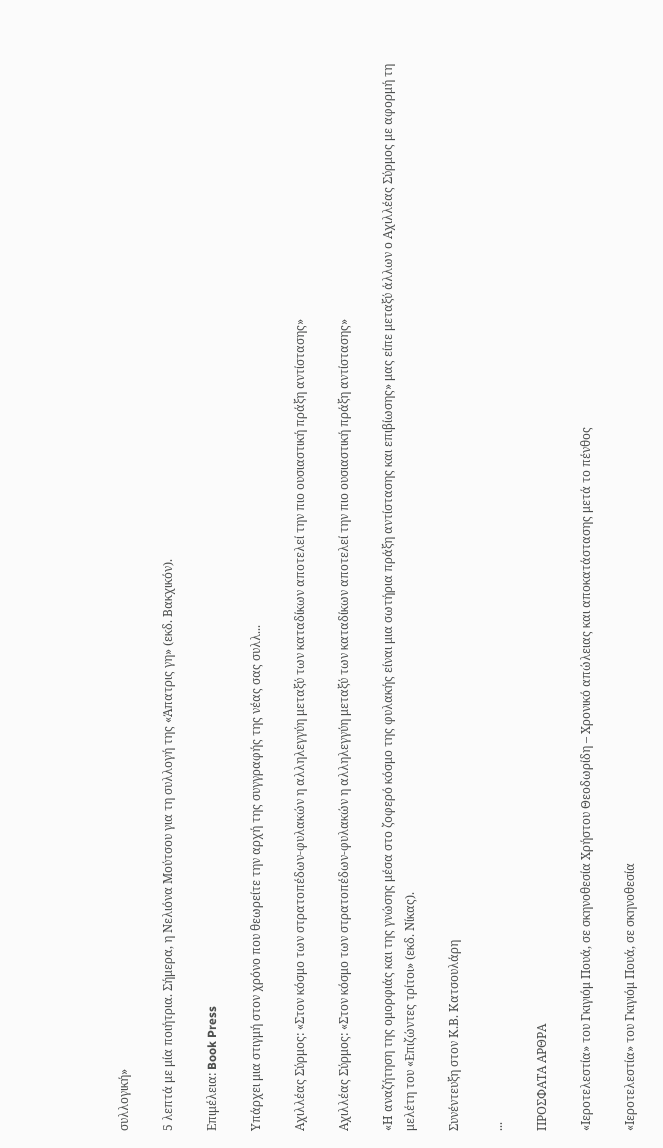συλλογική»

5 λεπτά με μία ποιήτρια. Σήμερα, η Νελιόνα Μούτσου για τη συλλογή της «Άπατρις γη» (εκδ. Βακχικόν).

Επιμέλεια: Book Press

Υπάρχει μια στιγμή στον χρόνο που θεωρείτε την αρχή της συγγραφής της νέας σας συλλ...

Αχιλλέας Σύρμος: «Στον κόσμο των στρατοπέδων-φυλακών η αλληλεγγύη μεταξύ των καταδίκων αποτελεί την πιο ουσιαστική πράξη αντίστασης»

Αχιλλέας Σύρμος: «Στον κόσμο των στρατοπέδων-φυλακών η αλληλεγγύη μεταξύ των καταδίκων αποτελεί την πιο ουσιαστική πράξη αντίστασης»

«Η αναζήτηση της ομορφιάς και της γνώσης μέσα στο ζοφερό κόσμο της φυλακής είναι μια σωτήρια πράξη αντίστασης και επιβίωσης» μας είπε μεταξύ άλλων ο Αχιλλέας Σύρμος με αφορμή τη μελέτη του «Επιζώντες τρίτοι» (εκδ. Νίκας).

Συνέντευξη στον Κ.Β. Κατσουλάρη

...

ΠΡΟΣΦΑΤΑ ΑΡΘΡΑ

«Ιεροτελεστία» του Γκιγιόμ Πουά, σε σκηνοθεσία Χρήστου Θεοδωρίδη – Χρονικό απώλειας και αποκατάστασης μετά το πένθος

«Ιεροτελεστία» του Γκιγιόμ Πουά, σε σκηνοθεσία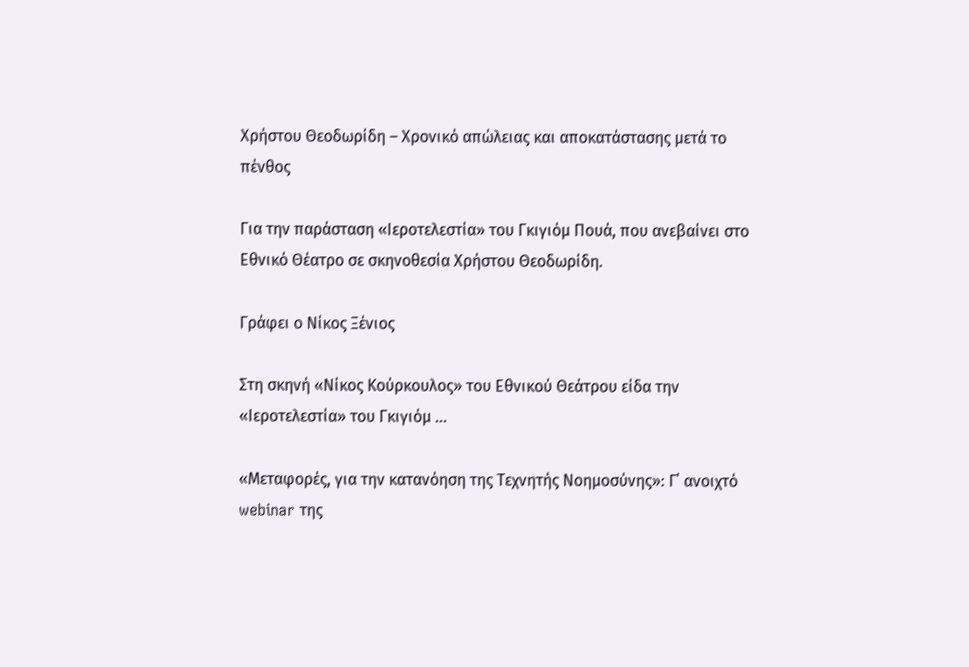Χρήστου Θεοδωρίδη – Χρονικό απώλειας και αποκατάστασης μετά το πένθος

Για την παράσταση «Ιεροτελεστία» του Γκιγιόμ Πουά, που ανεβαίνει στο Εθνικό Θέατρο σε σκηνοθεσία Χρήστου Θεοδωρίδη.

Γράφει ο Νίκος Ξένιος

Στη σκηνή «Νίκος Κούρκουλος» του Εθνικού Θεάτρου είδα την «Ιεροτελεστία» του Γκιγιόμ ...

«Μεταφορές, για την κατανόηση της Τεχνητής Νοημοσύνης»: Γ΄ ανοιχτό webinar της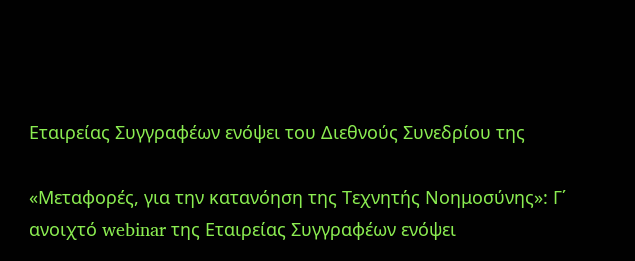Εταιρείας Συγγραφέων ενόψει του Διεθνούς Συνεδρίου της

«Μεταφορές, για την κατανόηση της Τεχνητής Νοημοσύνης»: Γ΄ ανοιχτό webinar της Εταιρείας Συγγραφέων ενόψει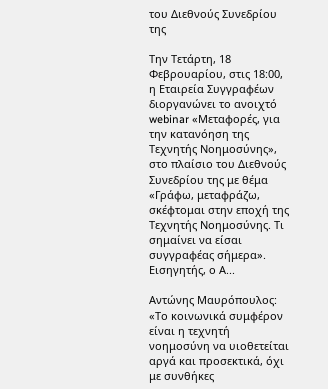του Διεθνούς Συνεδρίου της

Την Τετάρτη, 18 Φεβρουαρίου, στις 18:00, η Εταιρεία Συγγραφέων διοργανώνει το ανοιχτό webinar «Μεταφορές, για την κατανόηση της Τεχνητής Νοημοσύνης», στο πλαίσιο του Διεθνούς Συνεδρίου της με θέμα «Γράφω, μεταφράζω, σκέφτομαι στην εποχή της Τεχνητής Νοημοσύνης. Τι σημαίνει να είσαι συγγραφέας σήμερα». Εισηγητής, ο Α...

Αντώνης Μαυρόπουλος: «Το κοινωνικά συμφέρον είναι η τεχνητή νοημοσύνη να υιοθετείται αργά και προσεκτικά, όχι με συνθήκες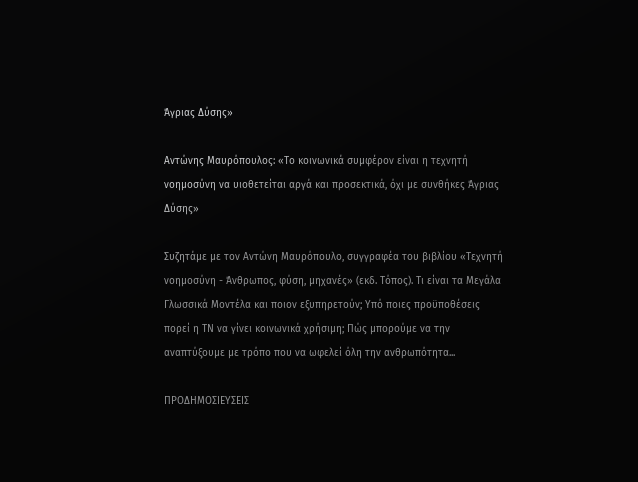Άγριας Δύσης»

Αντώνης Μαυρόπουλος: «Το κοινωνικά συμφέρον είναι η τεχνητή νοημοσύνη να υιοθετείται αργά και προσεκτικά, όχι με συνθήκες Άγριας Δύσης»

Συζητάμε με τον Αντώνη Μαυρόπουλο, συγγραφέα του βιβλίου «Τεχνητή νοημοσύνη - Άνθρωπος, φύση, μηχανές» (εκδ. Τόπος). Τι είναι τα Μεγάλα Γλωσσικά Μοντέλα και ποιον εξυπηρετούν; Υπό ποιες προϋποθέσεις πορεί η ΤΝ να γίνει κοινωνικά χρήσιμη; Πώς μπορούμε να την αναπτύξουμε με τρόπο που να ωφελεί όλη την ανθρωπότητα...

ΠΡΟΔΗΜΟΣΙΕΥΣΕΙΣ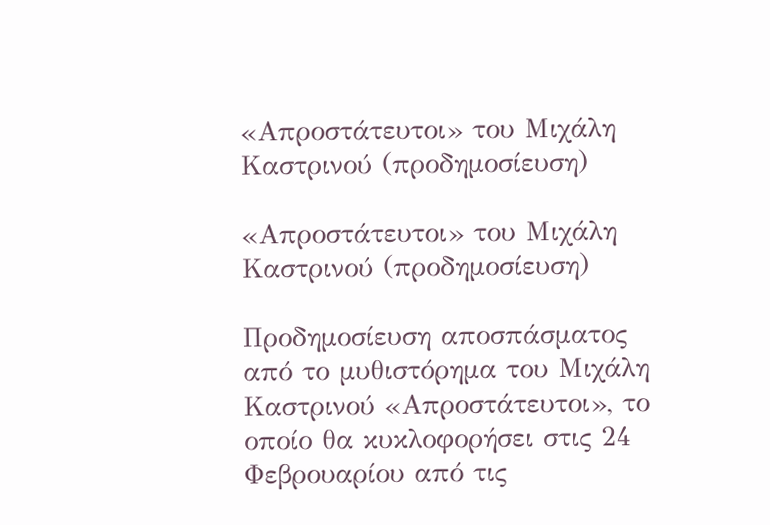«Απροστάτευτοι» του Μιχάλη Καστρινού (προδημοσίευση)

«Απροστάτευτοι» του Μιχάλη Καστρινού (προδημοσίευση)

Προδημοσίευση αποσπάσματος από το μυθιστόρημα του Μιχάλη Καστρινού «Απροστάτευτοι», το οποίο θα κυκλοφορήσει στις 24 Φεβρουαρίου από τις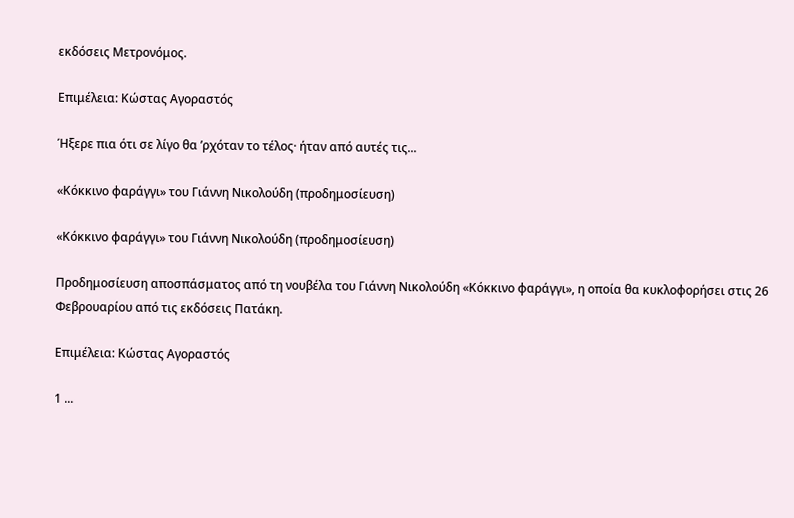εκδόσεις Μετρονόμος.

Επιμέλεια: Κώστας Αγοραστός

Ήξερε πια ότι σε λίγο θα ’ρχόταν το τέλος· ήταν από αυτές τις...

«Κόκκινο φαράγγι» του Γιάννη Νικολούδη (προδημοσίευση)

«Κόκκινο φαράγγι» του Γιάννη Νικολούδη (προδημοσίευση)

Προδημοσίευση αποσπάσματος από τη νουβέλα του Γιάννη Νικολούδη «Κόκκινο φαράγγι», η οποία θα κυκλοφορήσει στις 26 Φεβρουαρίου από τις εκδόσεις Πατάκη.

Επιμέλεια: Κώστας Αγοραστός

1 ...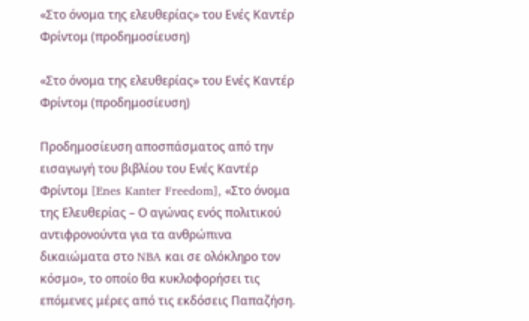«Στο όνομα της ελευθερίας» του Ενές Καντέρ Φρίντομ (προδημοσίευση)

«Στο όνομα της ελευθερίας» του Ενές Καντέρ Φρίντομ (προδημοσίευση)

Προδημοσίευση αποσπάσματος από την εισαγωγή του βιβλίου του Ενές Καντέρ Φρίντομ [Enes Kanter Freedom], «Στο όνομα της Ελευθερίας – Ο αγώνας ενός πολιτικού αντιφρονούντα για τα ανθρώπινα δικαιώματα στο NBA και σε ολόκληρο τον κόσμο», το οποίο θα κυκλοφορήσει τις επόμενες μέρες από τις εκδόσεις Παπαζήση.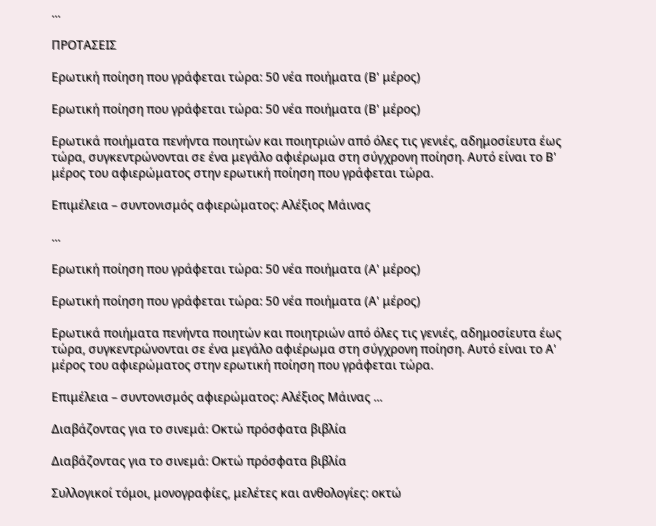...

ΠΡΟΤΑΣΕΙΣ

Ερωτική ποίηση που γράφεται τώρα: 50 νέα ποιήματα (Β' μέρος)

Ερωτική ποίηση που γράφεται τώρα: 50 νέα ποιήματα (Β' μέρος)

Ερωτικά ποιήματα πενήντα ποιητών και ποιητριών από όλες τις γενιές, αδημοσίευτα έως τώρα, συγκεντρώνονται σε ένα μεγάλο αφιέρωμα στη σύγχρονη ποίηση. Αυτό είναι το Β' μέρος του αφιερώματος στην ερωτική ποίηση που γράφεται τώρα.

Επιμέλεια – συντονισμός αφιερώματος: Αλέξιος Μάινας

...

Ερωτική ποίηση που γράφεται τώρα: 50 νέα ποιήματα (Α' μέρος)

Ερωτική ποίηση που γράφεται τώρα: 50 νέα ποιήματα (Α' μέρος)

Ερωτικά ποιήματα πενήντα ποιητών και ποιητριών από όλες τις γενιές, αδημοσίευτα έως τώρα, συγκεντρώνονται σε ένα μεγάλο αφιέρωμα στη σύγχρονη ποίηση. Αυτό είναι το Α' μέρος του αφιερώματος στην ερωτική ποίηση που γράφεται τώρα.

Επιμέλεια – συντονισμός αφιερώματος: Αλέξιος Μάινας ...

Διαβάζοντας για το σινεμά: Οκτώ πρόσφατα βιβλία

Διαβάζοντας για το σινεμά: Οκτώ πρόσφατα βιβλία

Συλλογικοί τόμοι, μονογραφίες, μελέτες και ανθολογίες: οκτώ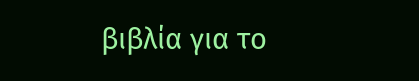βιβλία για το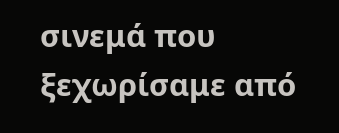σινεμά που ξεχωρίσαμε από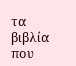τα βιβλία που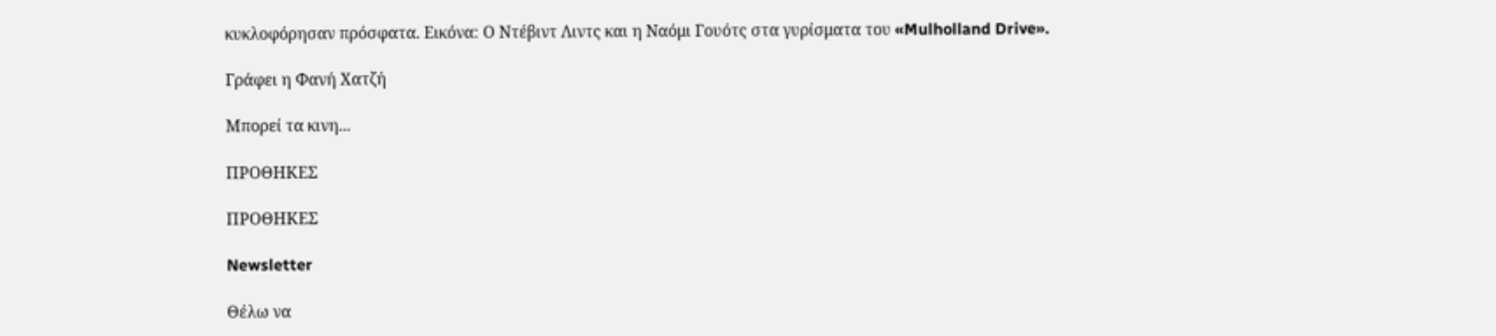κυκλοφόρησαν πρόσφατα. Εικόνα: Ο Ντέβιντ Λιντς και η Ναόμι Γουότς στα γυρίσματα του «Mulholland Drive».

Γράφει η Φανή Χατζή

Μπορεί τα κινη...

ΠΡΟΘΗΚΕΣ

ΠΡΟΘΗΚΕΣ

Newsletter

Θέλω να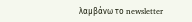λαμβάνω το newsletter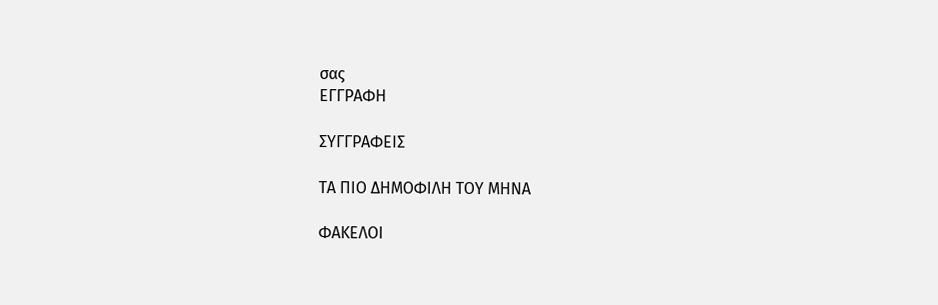σας
ΕΓΓΡΑΦΗ

ΣΥΓΓΡΑΦΕΙΣ

ΤΑ ΠΙΟ ΔΗΜΟΦΙΛΗ ΤΟΥ ΜΗΝΑ

ΦΑΚΕΛΟΙ